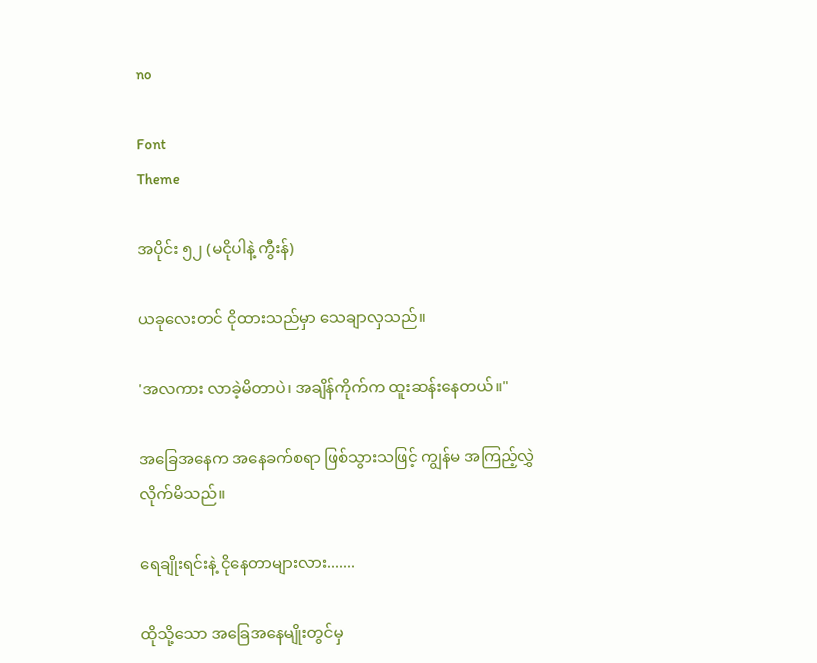no

Font
Theme

အပိုင်း ၅၂ (မငိုပါနဲ့ ကွီးန်)

ယခုလေးတင် ငိုထားသည်မှာ သေချာလှသည်။

'အလကား လာခဲ့မိတာပဲ၊ အချိန်ကိုက်က ထူးဆန်းနေတယ်။"

အခြေအနေက အနေခက်စရာ ဖြစ်သွားသဖြင့် ကျွန်မ အကြည့်လွှဲလိုက်မိသည်။

ရေချိုးရင်းနဲ့ ငိုနေတာများလား.......

ထိုသို့သော အခြေအနေမျိုးတွင်မှ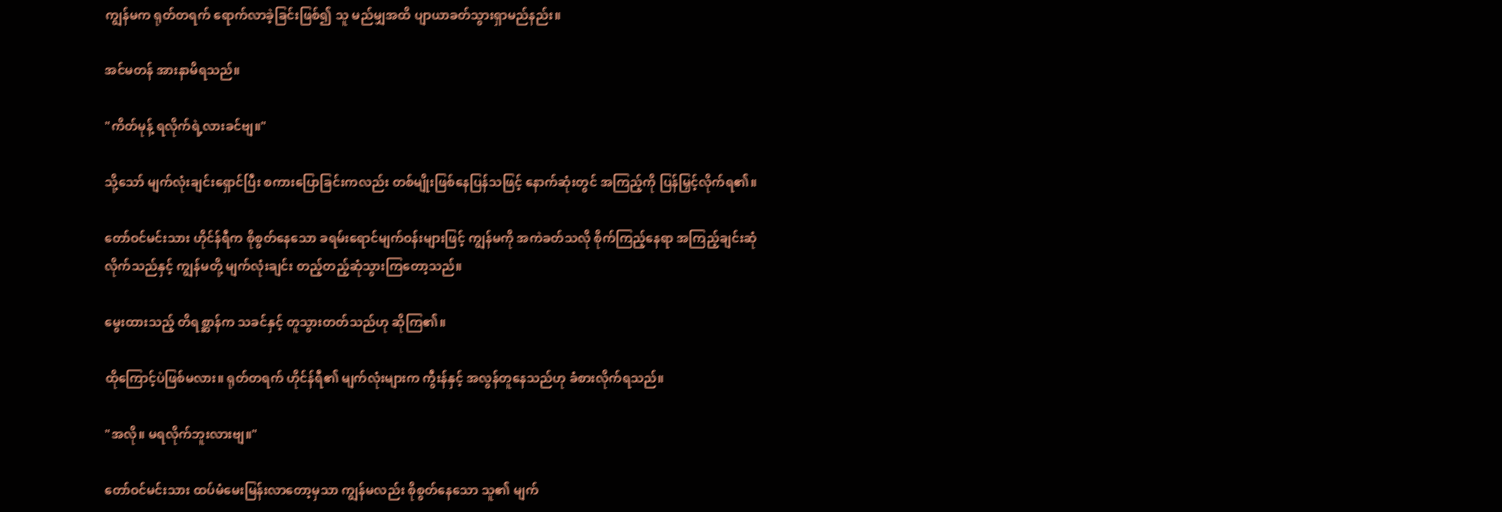ကျွန်မက ရုတ်တရက် ရောက်လာခဲ့ခြင်းဖြစ်၍ သူ မည်မျှအထိ ပျာယာခတ်သွားရှာမည်နည်း။

အင်မတန် အားနာမိရသည်။

"ကိတ်မုန့် ရလိုက်ရဲ့လားခင်ဗျ။"

သို့သော် မျက်လုံးချင်းရှောင်ပြီး စကားပြောခြင်းကလည်း တစ်မျိုးဖြစ်နေပြန်သဖြင့် နောက်ဆုံးတွင် အကြည့်ကို ပြန်မြှင့်လိုက်ရ၏။

တော်ဝင်မင်းသား ဟိုင်န်ရီက စိုစွတ်နေသော ခရမ်းရောင်မျက်ဝန်းများဖြင့် ကျွန်မကို အကဲခတ်သလို စိုက်ကြည့်နေရာ အကြည့်ချင်းဆုံလိုက်သည်နှင့် ကျွန်မတို့ မျက်လုံးချင်း တည့်တည့်ဆုံသွားကြတော့သည်။

မွေးထားသည့် တိရစ္ဆာန်က သခင်နှင့် တူသွားတတ်သည်ဟု ဆိုကြ၏။

ထိုကြောင့်ပဲဖြစ်မလား။ ရုတ်တရက် ဟိုင်န်ရီ၏ မျက်လုံးများက ကွီးန်နှင့် အလွန်တူနေသည်ဟု ခံစားလိုက်ရသည်။

"အလို။ မရလိုက်ဘူးလားဗျ။"

တော်ဝင်မင်းသား ထပ်မံမေးမြန်းလာတော့မှသာ ကျွန်မလည်း စိုစွတ်နေသော သူ၏ မျက်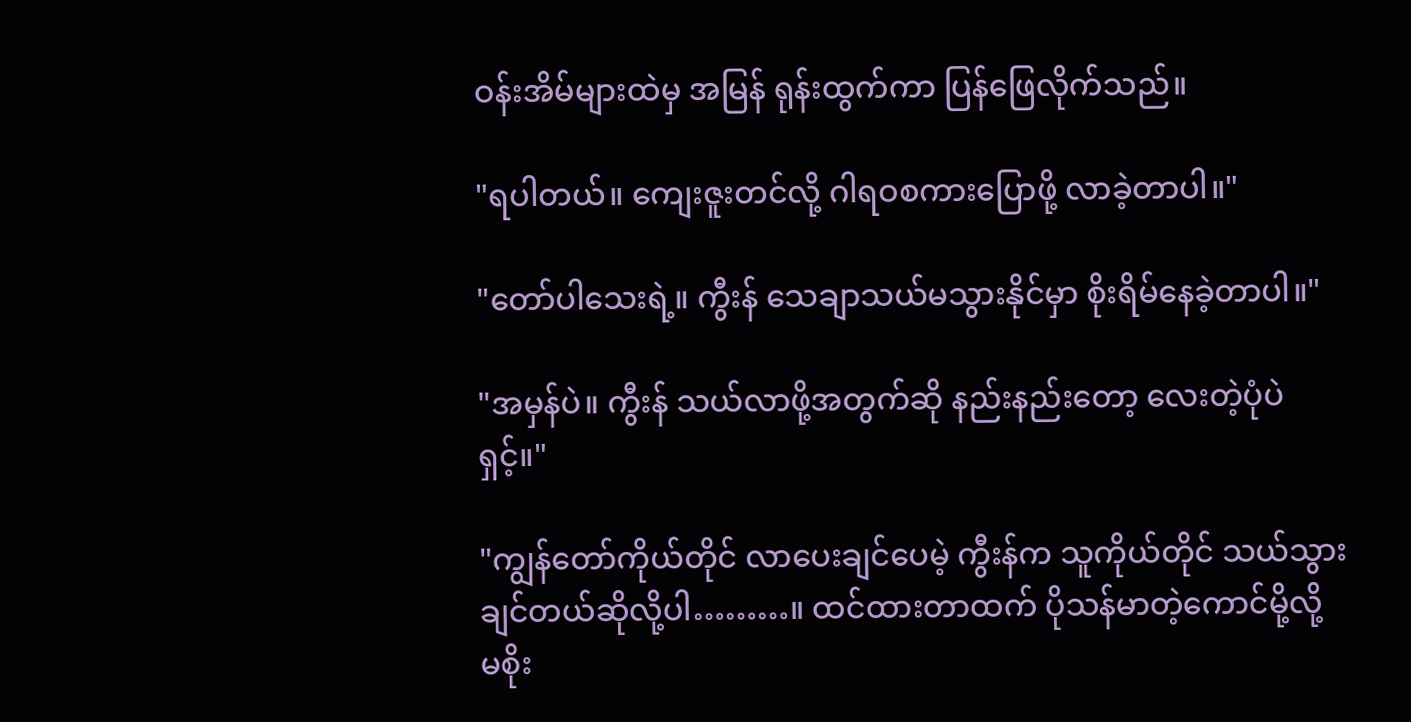ဝန်းအိမ်များထဲမှ အမြန် ရုန်းထွက်ကာ ပြန်ဖြေလိုက်သည်။

"ရပါတယ်။ ကျေးဇူးတင်လို့ ဂါရဝစကားပြောဖို့ လာခဲ့တာပါ။"

"တော်ပါသေးရဲ့။ ကွီးန် သေချာသယ်မသွားနိုင်မှာ စိုးရိမ်နေခဲ့တာပါ။"

"အမှန်ပဲ။ ကွီးန် သယ်လာဖို့အတွက်ဆို နည်းနည်းတော့ လေးတဲ့ပုံပဲရှင့်။"

"ကျွန်တော်ကိုယ်တိုင် လာပေးချင်ပေမဲ့ ကွီးန်က သူကိုယ်တိုင် သယ်သွားချင်တယ်ဆိုလို့ပါ………။ ထင်ထားတာထက် ပိုသန်မာတဲ့ကောင်မို့လို့ မစိုး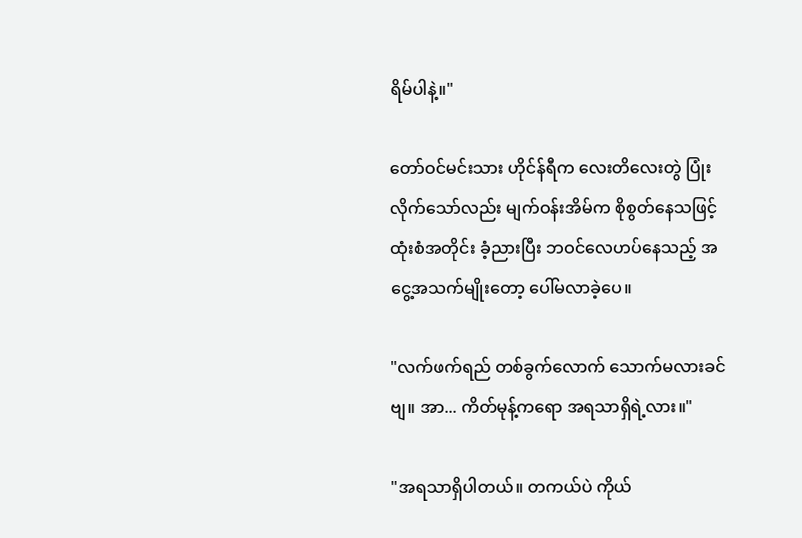ရိမ်ပါနဲ့။"

တော်ဝင်မင်းသား ဟိုင်န်ရီက လေးတိလေးတွဲ ပြုံးလိုက်သော်လည်း မျက်ဝန်းအိမ်က စိုစွတ်နေသဖြင့် ထုံးစံအတိုင်း ခံ့ညားပြီး ဘဝင်လေဟပ်နေသည့် အငွေ့အသက်မျိုးတော့ ပေါ်မလာခဲ့ပေ။

"လက်ဖက်ရည် တစ်ခွက်လောက် သောက်မလားခင်ဗျ။ အာ... ကိတ်မုန့်ကရော အရသာရှိရဲ့လား။"

"အရသာရှိပါတယ်။ တကယ်ပဲ ကိုယ်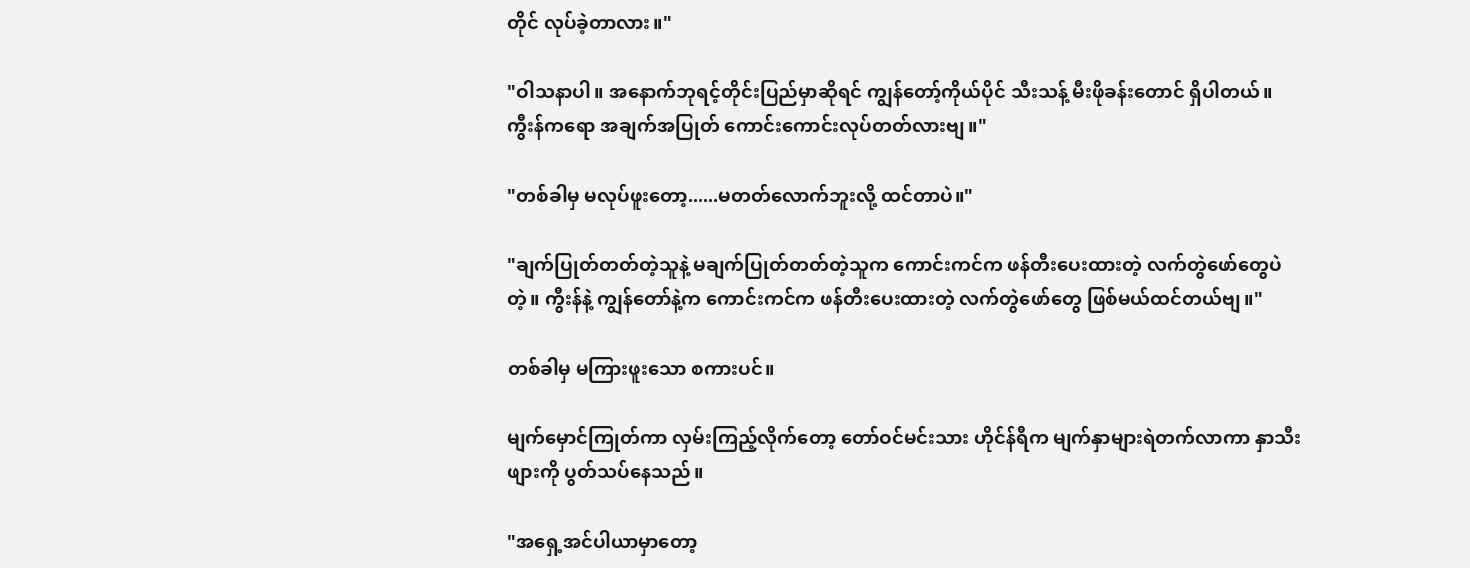တိုင် လုပ်ခဲ့တာလား။"

"ဝါသနာပါ။ အနောက်ဘုရင့်တိုင်းပြည်မှာဆိုရင် ကျွန်တော့်ကိုယ်ပိုင် သီးသန့် မီးဖိုခန်းတောင် ရှိပါတယ်။ ကွီးန်ကရော အချက်အပြုတ် ကောင်းကောင်းလုပ်တတ်လားဗျ။"

"တစ်ခါမှ မလုပ်ဖူးတော့......မတတ်လောက်ဘူးလို့ ထင်တာပဲ။"

"ချက်ပြုတ်တတ်တဲ့သူနဲ့ မချက်ပြုတ်တတ်တဲ့သူက ကောင်းကင်က ဖန်တီးပေးထားတဲ့ လက်တွဲဖော်တွေပဲတဲ့။ ကွီးန်နဲ့ ကျွန်တော်နဲ့က ကောင်းကင်က ဖန်တီးပေးထားတဲ့ လက်တွဲဖော်တွေ ဖြစ်မယ်ထင်တယ်ဗျ။"

တစ်ခါမှ မကြားဖူးသော စကားပင်။

မျက်မှောင်ကြုတ်ကာ လှမ်းကြည့်လိုက်တော့ တော်ဝင်မင်းသား ဟိုင်န်ရီက မျက်နှာများရဲတက်လာကာ နှာသီးဖျားကို ပွတ်သပ်နေသည်။

"အရှေ့အင်ပါယာမှာတော့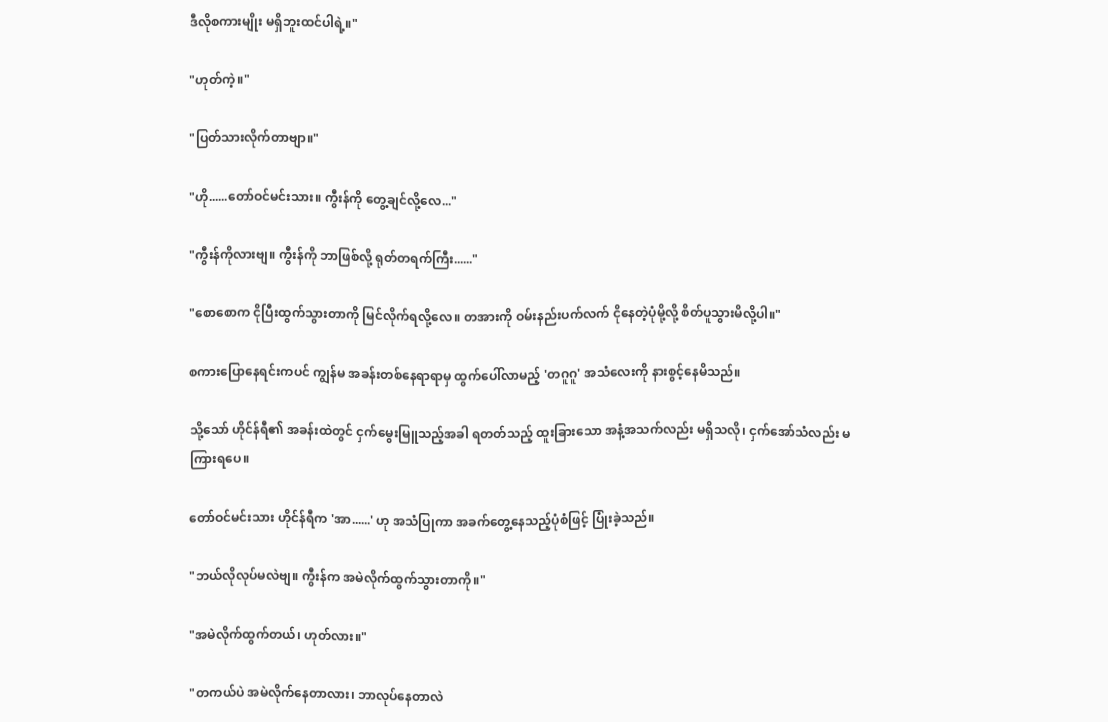ဒီလိုစကားမျိုး မရှိဘူးထင်ပါရဲ့။"

"ဟုတ်ကဲ့။"

"ပြတ်သားလိုက်တာဗျာ။"

"ဟို......တော်ဝင်မင်းသား။ ကွီးန်ကို တွေ့ချင်လို့လေ..."

"ကွီးန်ကိုလားဗျ။ ကွီးန်ကို ဘာဖြစ်လို့ ရုတ်တရက်ကြီး......"

"စောစောက ငိုပြီးထွက်သွားတာကို မြင်လိုက်ရလို့လေ။ တအားကို ဝမ်းနည်းပက်လက် ငိုနေတဲ့ပုံမို့လို့ စိတ်ပူသွားမိလို့ပါ။"

စကားပြောနေရင်းကပင် ကျွန်မ အခန်းတစ်နေရာရာမှ ထွက်ပေါ်လာမည့် 'တဂူဂူ' အသံလေးကို နားစွင့်နေမိသည်။

သို့သော် ဟိုင်န်ရီ၏ အခန်းထဲတွင် ငှက်မွေးမြူသည့်အခါ ရတတ်သည့် ထူးခြားသော အနံ့အသက်လည်း မရှိသလို၊ ငှက်အော်သံလည်း မကြားရပေ။

တော်ဝင်မင်းသား ဟိုင်န်ရီက 'အာ......' ဟု အသံပြုကာ အခက်တွေ့နေသည့်ပုံစံဖြင့် ပြုံးခဲ့သည်။

"ဘယ်လိုလုပ်မလဲဗျ။ ကွီးန်က အမဲလိုက်ထွက်သွားတာကို။"

"အမဲလိုက်ထွက်တယ်၊ ဟုတ်လား။"

"တကယ်ပဲ အမဲလိုက်နေတာလား၊ ဘာလုပ်နေတာလဲ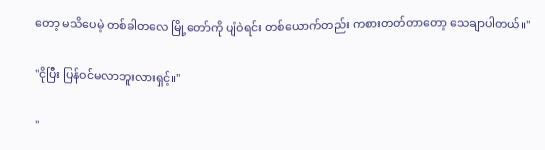တော့ မသိပေမဲ့ တစ်ခါတလေ မြို့တော်ကို ပျံဝဲရင်း တစ်ယောက်တည်း ကစားတတ်တာတော့ သေချာပါတယ်။"

"ငိုပြီး ပြန်ဝင်မလာဘူးလားရှင့်။"

"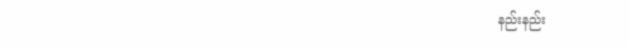နည်းနည်း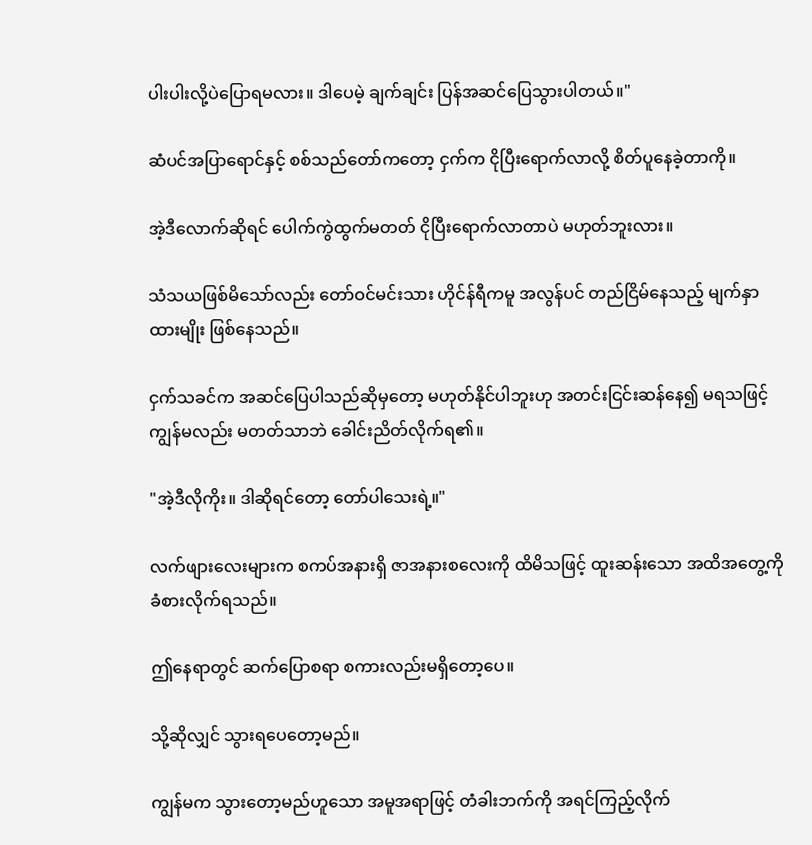ပါးပါးလို့ပဲပြောရမလား။ ဒါပေမဲ့ ချက်ချင်း ပြန်အဆင်ပြေသွားပါတယ်။"

ဆံပင်အပြာရောင်နှင့် စစ်သည်တော်ကတော့ ငှက်က ငိုပြီးရောက်လာလို့ စိတ်ပူနေခဲ့တာကို။

အဲ့ဒီလောက်ဆိုရင် ပေါက်ကွဲထွက်မတတ် ငိုပြီးရောက်လာတာပဲ မဟုတ်ဘူးလား။

သံသယဖြစ်မိသော်လည်း တော်ဝင်မင်းသား ဟိုင်န်ရီကမူ အလွန်ပင် တည်ငြိမ်နေသည့် မျက်နှာထားမျိုး ဖြစ်နေသည်။

ငှက်သခင်က အဆင်ပြေပါသည်ဆိုမှတော့ မဟုတ်နိုင်ပါဘူးဟု အတင်းငြင်းဆန်နေ၍ မရသဖြင့် ကျွန်မလည်း မတတ်သာဘဲ ခေါင်းညိတ်လိုက်ရ၏။

"အဲ့ဒီလိုကိုး။ ဒါဆိုရင်တော့ တော်ပါသေးရဲ့။"

လက်ဖျားလေးများက စကပ်အနားရှိ ဇာအနားစလေးကို ထိမိသဖြင့် ထူးဆန်းသော အထိအတွေ့ကို ခံစားလိုက်ရသည်။

ဤနေရာတွင် ဆက်ပြောစရာ စကားလည်းမရှိတော့ပေ။

သို့ဆိုလျှင် သွားရပေတော့မည်။

ကျွန်မက သွားတော့မည်ဟူသော အမူအရာဖြင့် တံခါးဘက်ကို အရင်ကြည့်လိုက်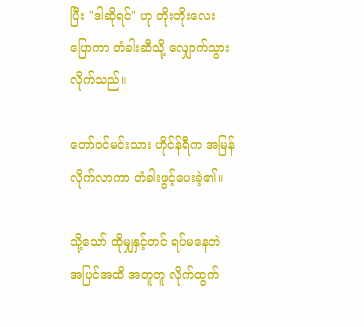ပြီး "ဒါဆိုရင်" ဟု တိုးတိုးလေးပြောကာ တံခါးဆီသို့ လျှောက်သွားလိုက်သည်။

တော်ဝင်မင်းသား ဟိုင်န်ရီက အမြန်လိုက်လာကာ တံခါးဖွင့်ပေးခဲ့၏။

သို့သော် ထိုမျှနှင့်တင် ရပ်မနေဘဲ အပြင်အထိ အတူတူ လိုက်ထွက်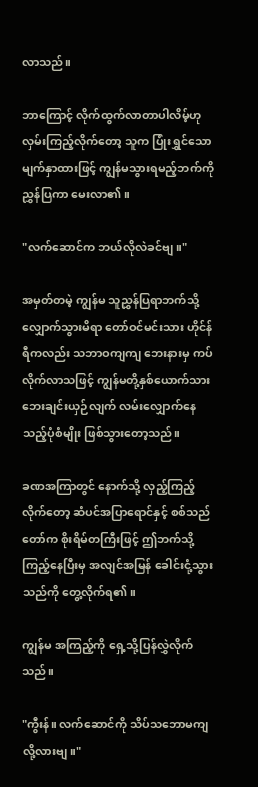လာသည်။

ဘာကြောင့် လိုက်ထွက်လာတာပါလိမ့်ဟု လှမ်းကြည့်လိုက်တော့ သူက ပြုံးရွှင်သောမျက်နှာထားဖြင့် ကျွန်မသွားရမည့်ဘက်ကို ညွှန်ပြကာ မေးလာ၏။

"လက်ဆောင်က ဘယ်လိုလဲခင်ဗျ။"

အမှတ်တမဲ့ ကျွန်မ သူညွှန်ပြရာဘက်သို့ လျှောက်သွားမိရာ တော်ဝင်မင်းသား ဟိုင်န်ရီကလည်း သဘာဝကျကျ ဘေးနားမှ ကပ်လိုက်လာသဖြင့် ကျွန်မတို့နှစ်ယောက်သား ဘေးချင်းယှဉ်လျက် လမ်းလျှောက်နေသည့်ပုံစံမျိုး ဖြစ်သွားတော့သည်။

ခဏအကြာတွင် နောက်သို့ လှည့်ကြည့်လိုက်တော့ ဆံပင်အပြာရောင်နှင့် စစ်သည်တော်က စိုးရိမ်တကြီးဖြင့် ဤဘက်သို့ ကြည့်နေပြီးမှ အလျင်အမြန် ခေါင်းငုံ့သွားသည်ကို တွေ့လိုက်ရ၏။

ကျွန်မ အကြည့်ကို ရှေ့သို့ပြန်လွှဲလိုက်သည်။

"ကွီးန်။ လက်ဆောင်ကို သိပ်သဘောမကျလို့လားဗျ။"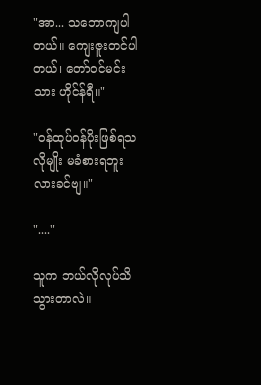"အာ... သဘောကျပါတယ်။ ကျေးဇူးတင်ပါတယ်၊ တော်ဝင်မင်းသား ဟိုင်န်ရီ။"

"ဝန်ထုပ်ဝန်ပိုးဖြစ်ရသလိုမျိုး မခံစားရဘူးလားခင်ဗျ။"

"...."

သူက ဘယ်လိုလုပ်သိသွားတာလဲ။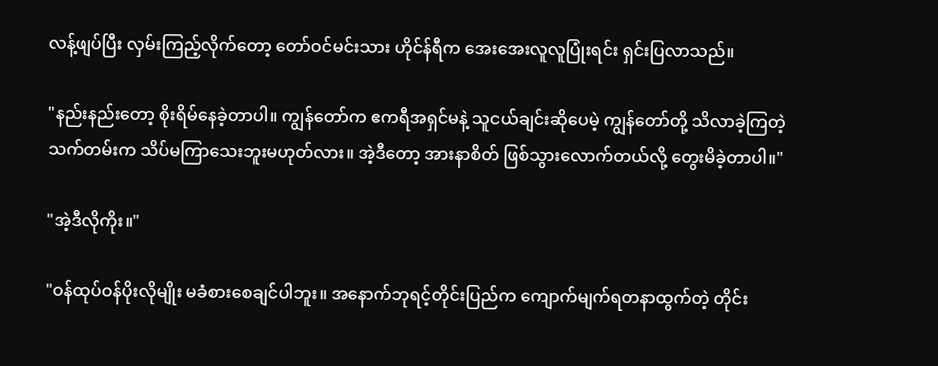လန့်ဖျပ်ပြီး လှမ်းကြည့်လိုက်တော့ တော်ဝင်မင်းသား ဟိုင်န်ရီက အေးအေးလူလူပြုံးရင်း ရှင်းပြလာသည်။

"နည်းနည်းတော့ စိုးရိမ်နေခဲ့တာပါ။ ကျွန်တော်က ဧကရီအရှင်မနဲ့ သူငယ်ချင်းဆိုပေမဲ့ ကျွန်တော်တို့ သိလာခဲ့ကြတဲ့ သက်တမ်းက သိပ်မကြာသေးဘူးမဟုတ်လား။ အဲ့ဒီတော့ အားနာစိတ် ဖြစ်သွားလောက်တယ်လို့ တွေးမိခဲ့တာပါ။"

"အဲ့ဒီလိုကိုး။"

"ဝန်ထုပ်ဝန်ပိုးလိုမျိုး မခံစားစေချင်ပါဘူး။ အနောက်ဘုရင့်တိုင်းပြည်က ကျောက်မျက်ရတနာထွက်တဲ့ တိုင်း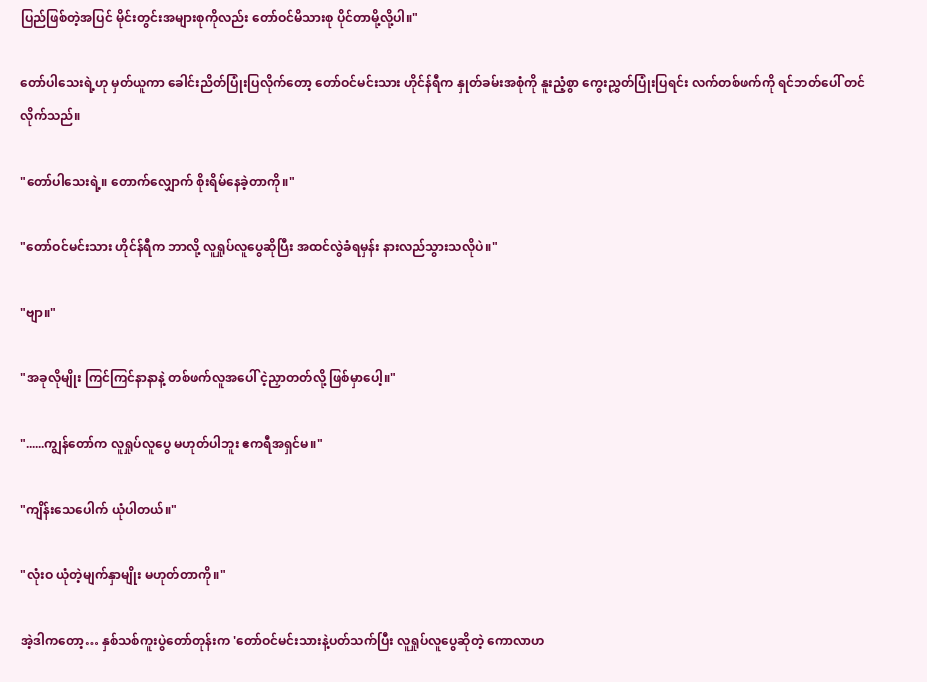ပြည်ဖြစ်တဲ့အပြင် မိုင်းတွင်းအများစုကိုလည်း တော်ဝင်မိသားစု ပိုင်တာမို့လို့ပါ။"

တော်ပါသေးရဲ့ဟု မှတ်ယူကာ ခေါင်းညိတ်ပြုံးပြလိုက်တော့ တော်ဝင်မင်းသား ဟိုင်န်ရီက နှုတ်ခမ်းအစုံကို နူးညံ့စွာ ကွေးညွှတ်ပြုံးပြရင်း လက်တစ်ဖက်ကို ရင်ဘတ်ပေါ် တင်လိုက်သည်။

"တော်ပါသေးရဲ့။ တောက်လျှောက် စိုးရိမ်နေခဲ့တာကို။"

"တော်ဝင်မင်းသား ဟိုင်န်ရီက ဘာလို့ လူရှုပ်လူပွေဆိုပြီး အထင်လွဲခံရမှန်း နားလည်သွားသလိုပဲ။"

"ဗျာ။"

"အခုလိုမျိုး ကြင်ကြင်နာနာနဲ့ တစ်ဖက်လူအပေါ် ငဲ့ညှာတတ်လို့ ဖြစ်မှာပေါ့။"

"......ကျွန်တော်က လူရှုပ်လူပွေ မဟုတ်ပါဘူး ဧကရီအရှင်မ။"

"ကျိန်းသေပေါက် ယုံပါတယ်။"

"လုံးဝ ယုံတဲ့မျက်နှာမျိုး မဟုတ်တာကို။"

အဲ့ဒါကတော့… နှစ်သစ်ကူးပွဲတော်တုန်းက 'တော်ဝင်မင်းသားနဲ့ပတ်သက်ပြီး လူရှုပ်လူပွေဆိုတဲ့ ကောလာဟ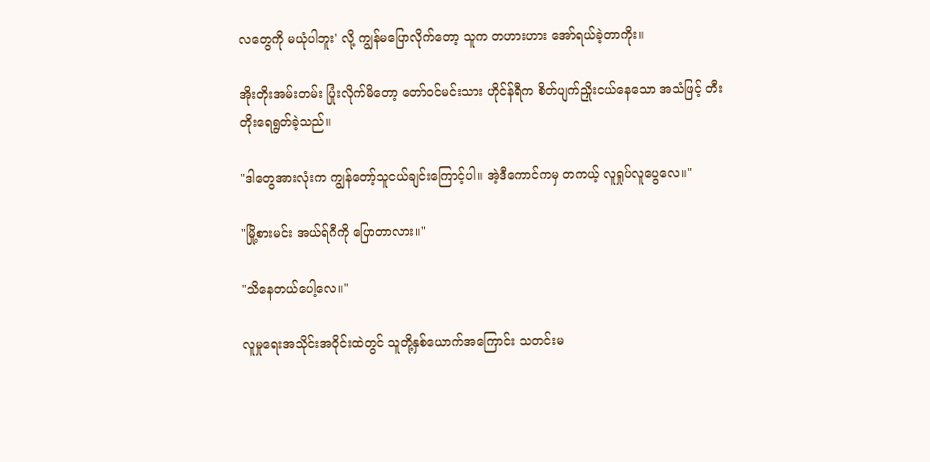လတွေကို မယုံပါဘူး' လို့ ကျွန်မပြောလိုက်တော့ သူက တဟားဟား အော်ရယ်ခဲ့တာကိုး။

အိုးတိုးအမ်းတမ်း ပြုံးလိုက်မိတော့ တော်ဝင်မင်းသား ဟိုင်န်ရီက စိတ်ပျက်ညှိုးငယ်နေသော အသံဖြင့် တီးတိုးရေရွတ်ခဲ့သည်။

"ဒါတွေအားလုံးက ကျွန်တော့်သူငယ်ချင်းကြောင့်ပါ။ အဲ့ဒီကောင်ကမှ တကယ့် လူရှုပ်လူပွေလေ။"

"မြို့စားမင်း အယ်ရ်ဂီကို ပြောတာလား။"

"သိနေတယ်ပေါ့လေ။"

လူမှုရေးအသိုင်းအဝိုင်းထဲတွင် သူတို့နှစ်ယောက်အကြောင်း သတင်းမ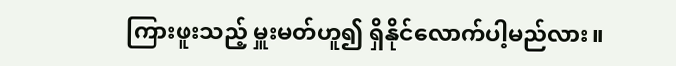ကြားဖူးသည့် မှူးမတ်ဟူ၍ ရှိနိုင်လောက်ပါ့မည်လား။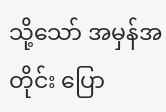သို့သော် အမှန်အတိုင်း ပြော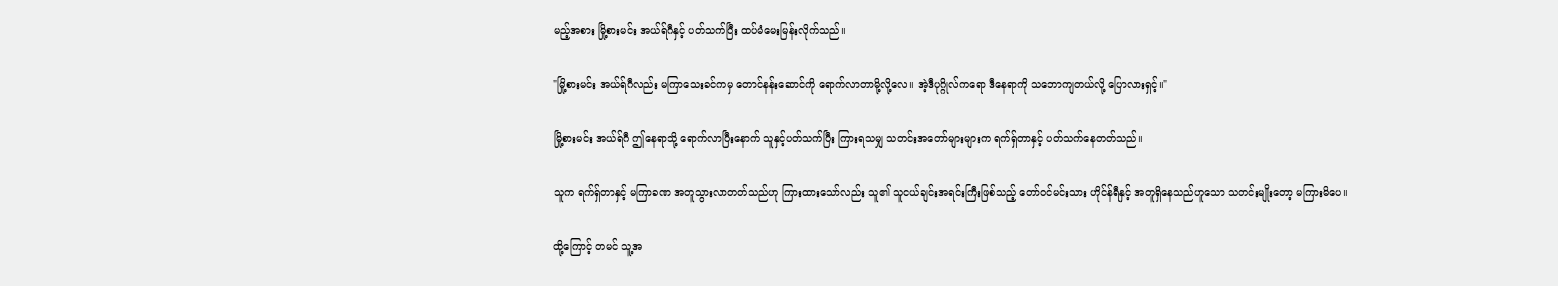မည့်အစား မြို့စားမင်း အယ်ရ်ဂီနှင့် ပတ်သက်ပြီး ထပ်မံမေးမြန်းလိုက်သည်။

"မြို့စားမင်း အယ်ရ်ဂီလည်း မကြာသေးခင်ကမှ တောင်နန်းဆောင်ကို ရောက်လာတာမို့လို့လေ။ အဲ့ဒီပုဂ္ဂိုလ်ကရော ဒီနေရာကို သဘောကျတယ်လို့ ပြောလားရှင့်။"

မြို့စားမင်း အယ်ရ်ဂီ ဤနေရာသို့ ရောက်လာပြီးနောက် သူနှင့်ပတ်သက်ပြီး ကြားရသမျှ သတင်းအတော်များများက ရက်ရှ်တာနှင့် ပတ်သက်နေတတ်သည်။

သူက ရက်ရှ်တာနှင့် မကြာခဏ အတူသွားလာတတ်သည်ဟု ကြားထားသော်လည်း သူ၏ သူငယ်ချင်းအရင်းကြီးဖြစ်သည့် တော်ဝင်မင်းသား ဟိုင်န်ရီနှင့် အတူရှိနေသည်ဟူသော သတင်းမျိုးတော့ မကြားမိပေ။

ထို့ကြောင့် တမင် သူ့အ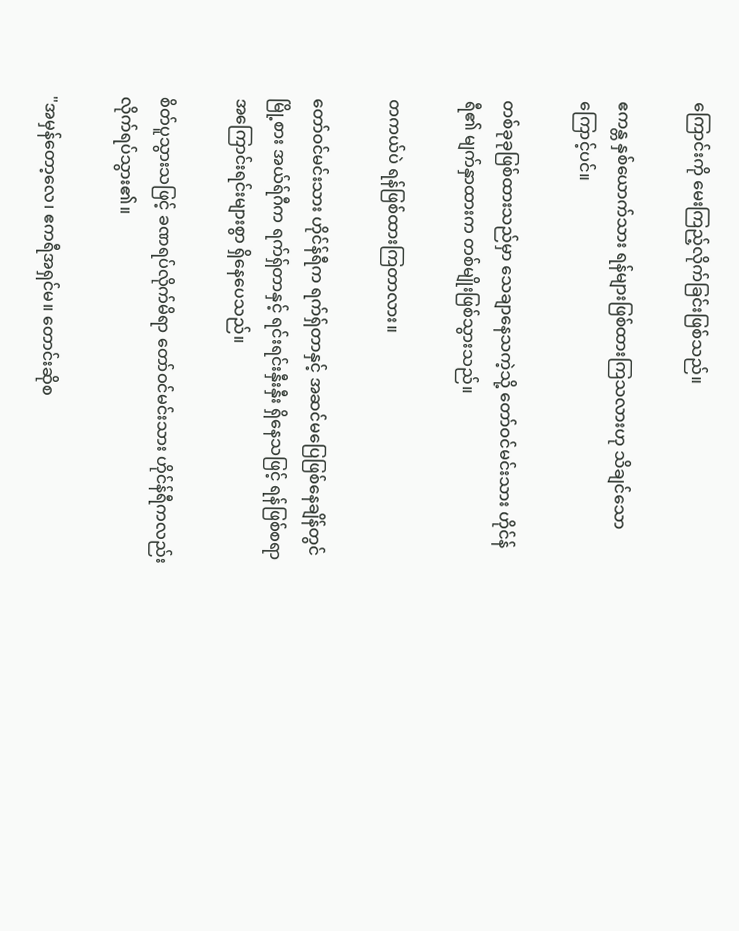ကြောင်းကို မေးကြည့်လိုက်ခြင်းဖြစ်သည်။

ဧကန္တ နှစ်ယောက်သား ရန်များဖြစ်ထားကြသလားဟု သိချင်သောကြောင့်ပင်။

တစ်ခုခုဖြစ်ထားသည်မှာ သေချာနေသကဲ့သို့ တော်ဝင်မင်းသား ဟိုင်န်ရီ၏ မျက်နှာထားက တစ်မျိုးဖြစ်သွားသည်။

တကယ်ပဲ ရန်ဖြစ်ထားကြတာလား။

တော်ဝင်မင်းသား ဟိုင်န်ရီက ရက်ရှ်တာနှင့် အဆင်မပြေဖြစ်နေချိန်တွင် မြို့စား အယ်ရ်ဂီက ရက်ရှ်တာနှင့် ရင်းရင်းနှီးနှီး ရှိနေသဖြင့် ရန်ဖြစ်စရာ အကြောင်းရင်းများစွာ ရှိနေပေသည်။

စိတ်ပူသွားသဖြင့် ခဏရပ်လိုက်မိရာ တော်ဝင်မင်းသား ဟိုင်န်ရီကလည်း လိုက်ရပ်သွား၏။

"အမှန်တော့လေ၊ ဧကရီအရှင်မ။ တောင်းဆိုစ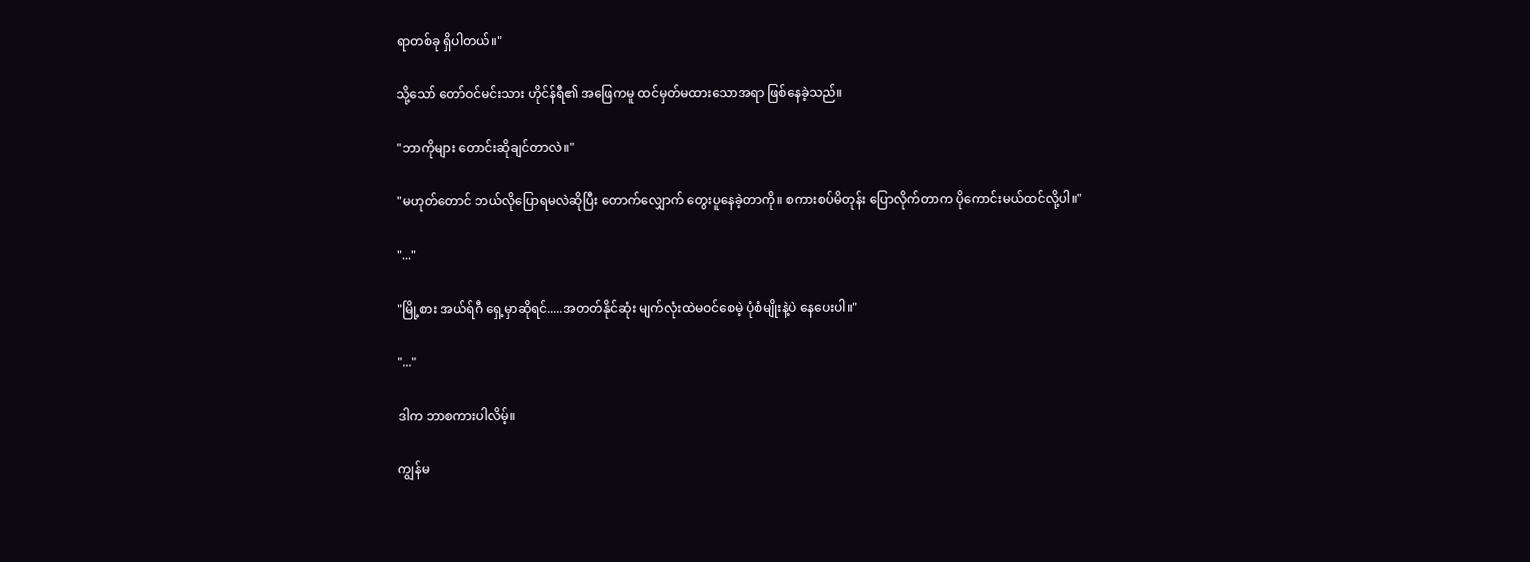ရာတစ်ခု ရှိပါတယ်။"

သို့သော် တော်ဝင်မင်းသား ဟိုင်န်ရီ၏ အဖြေကမူ ထင်မှတ်မထားသောအရာ ဖြစ်နေခဲ့သည်။

"ဘာကိုများ တောင်းဆိုချင်တာလဲ။"

"မဟုတ်တောင် ဘယ်လိုပြောရမလဲဆိုပြီး တောက်လျှောက် တွေးပူနေခဲ့တာကို။ စကားစပ်မိတုန်း ပြောလိုက်တာက ပိုကောင်းမယ်ထင်လို့ပါ။"

"..."

"မြို့စား အယ်ရ်ဂီ ရှေ့မှာဆိုရင်.....အတတ်နိုင်ဆုံး မျက်လုံးထဲမဝင်စေမဲ့ ပုံစံမျိုးနဲ့ပဲ နေပေးပါ။"

"..."

ဒါက ဘာစကားပါလိမ့်။

ကျွန်မ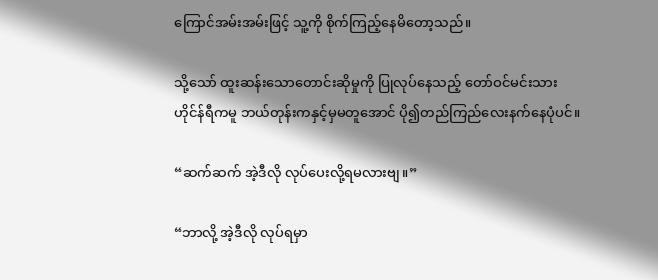ကြောင်အမ်းအမ်းဖြင့် သူ့ကို စိုက်ကြည့်နေမိတော့သည်။

သို့သော် ထူးဆန်းသောတောင်းဆိုမှုကို ပြုလုပ်နေသည့် တော်ဝင်မင်းသား ဟိုင်န်ရီကမူ ဘယ်တုန်းကနှင့်မှမတူအောင် ပို၍တည်ကြည်လေးနက်နေပုံပင်။

“ဆက်ဆက် အဲ့ဒီလို လုပ်ပေးလို့ရမလားဗျ။”

“ဘာလို့ အဲ့ဒီလို လုပ်ရမှာ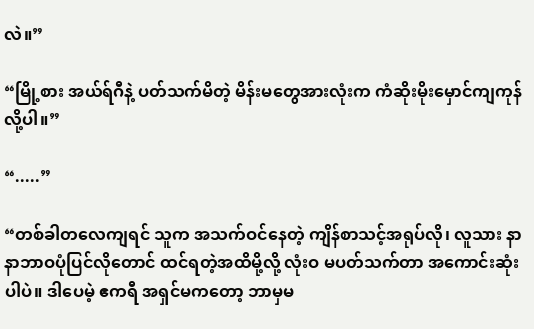လဲ။”

“မြို့စား အယ်ရ်ဂီနဲ့ ပတ်သက်မိတဲ့ မိန်းမတွေအားလုံးက ကံဆိုးမိုးမှောင်ကျကုန်လို့ပါ။”

“.....”

“တစ်ခါတလေကျရင် သူက အသက်ဝင်နေတဲ့ ကျိန်စာသင့်အရုပ်လို၊ လူသား နာနာဘာဝပုံပြင်လိုတောင် ထင်ရတဲ့အထိမို့လို့ လုံးဝ မပတ်သက်တာ အကောင်းဆုံးပါပဲ။ ဒါပေမဲ့ ဧကရီ အရှင်မကတော့ ဘာမှမ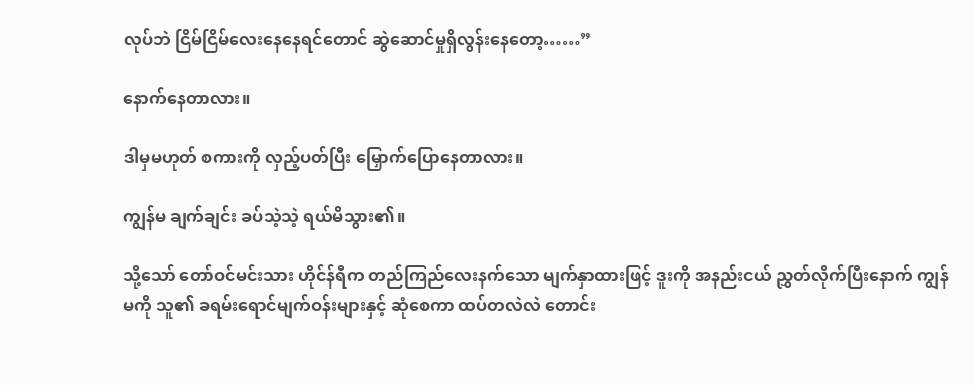လုပ်ဘဲ ငြိမ်ငြိမ်လေးနေနေရင်တောင် ဆွဲဆောင်မှုရှိလွန်းနေတော့……”

နောက်နေတာလား။

ဒါမှမဟုတ် စကားကို လှည့်ပတ်ပြီး မြှောက်ပြောနေတာလား။

ကျွန်မ ချက်ချင်း ခပ်သဲ့သဲ့ ရယ်မိသွား၏။

သို့သော် တော်ဝင်မင်းသား ဟိုင်န်ရီက တည်ကြည်လေးနက်သော မျက်နှာထားဖြင့် ဒူးကို အနည်းငယ် ညွှတ်လိုက်ပြီးနောက် ကျွန်မကို သူ၏ ခရမ်းရောင်မျက်ဝန်းများနှင့် ဆုံစေကာ ထပ်တလဲလဲ တောင်း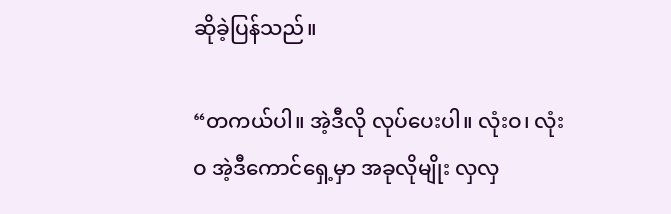ဆိုခဲ့ပြန်သည်။

“တကယ်ပါ။ အဲ့ဒီလို လုပ်ပေးပါ။ လုံးဝ၊ လုံးဝ အဲ့ဒီကောင်ရှေ့မှာ အခုလိုမျိုး လှလှ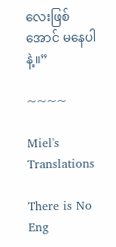လေးဖြစ်အောင် မနေပါနဲ့။”

~~~~

Miel's Translations

There is No Eng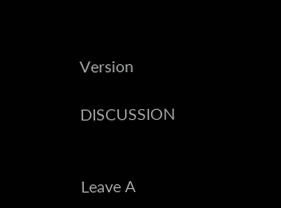Version

DISCUSSION


Leave A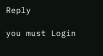Reply

you must Login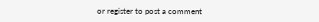or register to post a comment